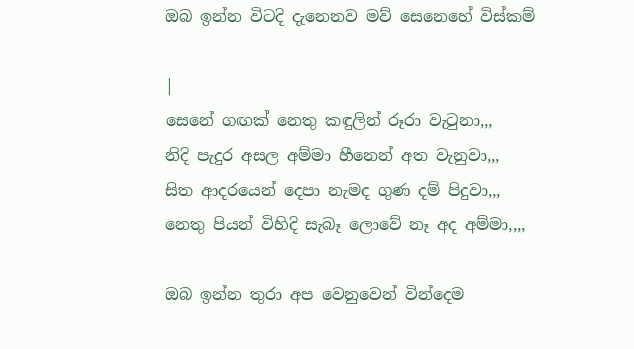ඔබ ඉන්න විටදි දැනෙනව මව් සෙනෙහේ විස්කම්

|
සෙනේ ගඟක් නෙතු කඳුලින් රූරා වැටුනා,,,
නිදි පැදුර අසල අම්මා හීනෙන් අත වැනුවා,,,
සිත ආදරයෙන් දෙපා නැමද ගුණ දම් පිදුවා,,,
නෙතු පියන් විහිදි සැබෑ ලොවේ නෑ අද අම්මා,,,,

ඔබ ඉන්න තුරා අප වෙනුවෙන් වින්දෙම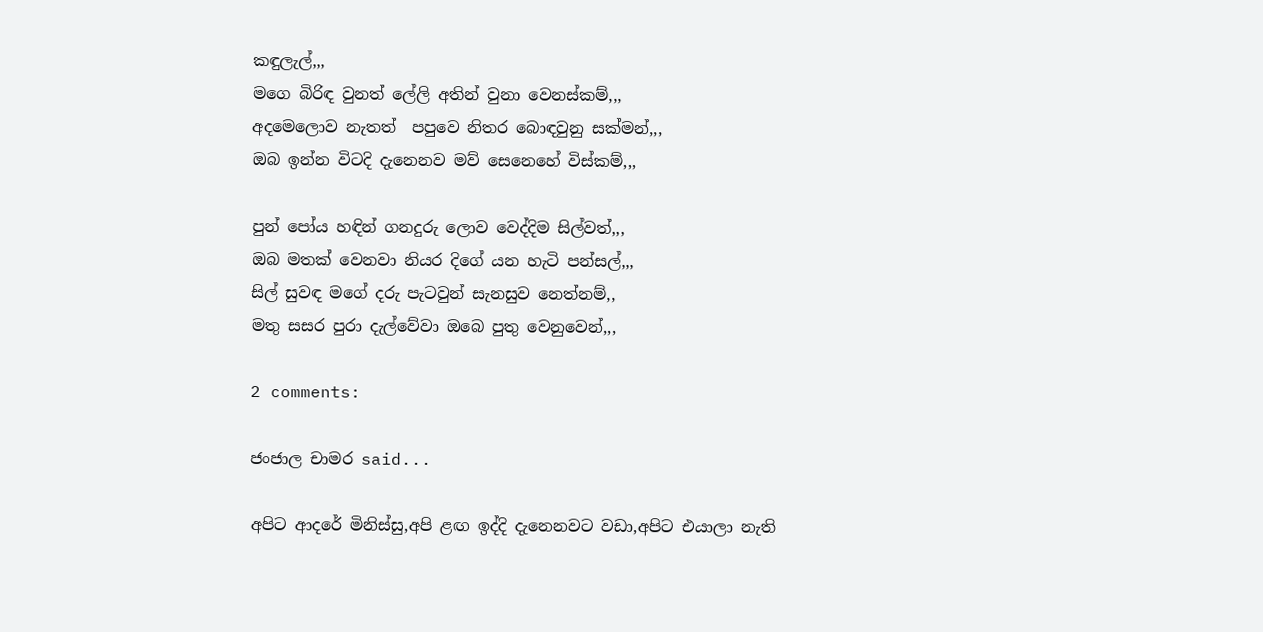කඳුලැල්,,,
මගෙ බිරිඳ වුනත් ලේලි අතින් වුනා වෙනස්කම්,,,
අදමෙලොව නැතත්  පපුවෙ නිතර බොඳවුනු සක්මන්,,,
ඔබ ඉන්න විටදි දැනෙනව මව් සෙනෙහේ විස්කම්,,,

පුන් පෝය හඳින් ගනදුරු ලොව වෙද්දිම සිල්වත්,,,
ඔබ මතක් වෙනවා නියර දිගේ යන හැටි පන්සල්,,,
සිල් සුවඳ මගේ දරු පැටවුන් සැනසුව නෙත්නම්,,
මතු සසර පුරා දැල්වේවා ඔබෙ පුතු වෙනුවෙන්,,,

2 comments:

ජංජාල චාමර said...

අපිට ආදරේ මිනිස්සු,අපි ළඟ ඉද්දි දැනෙනවට වඩා,අපිට එයාලා නැති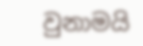වුනාමයි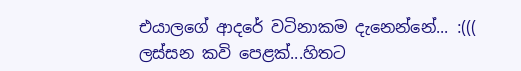එයාලගේ ආදරේ වටිනාකම දැනෙන්නේ... :((( ලස්සන කවි පෙළක්...හිතට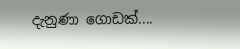දැනුණා ගොඩක්....